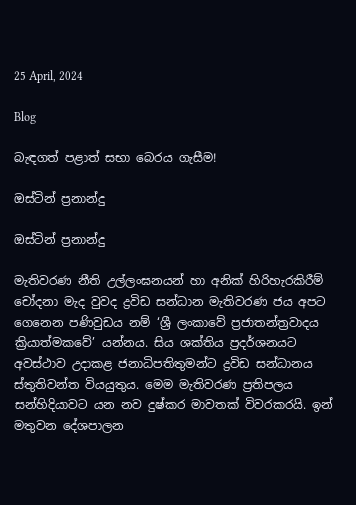25 April, 2024

Blog

බැඳගත් පළාත් සභා බෙරය ගැසීම!

ඔස්ටින් ප්‍රනාන්දු

ඔස්ටින් ප්‍රනාන්දු

මැතිවරණ නීති උල්ලංඝනයන් හා අනික් හිරිහැරකිරීම් චෝදනා මැද වුවද ද්‍රවිඩ සන්ධාන මැතිවරණ ජය අපට ගෙනෙන පණිවුඩය නම් ‘ශ්‍රී ලංකාවේ ප්‍රජාතන්ත්‍රවාදය ක්‍රියාත්මකවේ’ යන්නය. සිය ශක්තිය ප්‍රදර්ශනයට අවස්ථාව උදාකළ ජනාධිපතිතුමන්ට ද්‍රවිඩ සන්ධානය ස්තුතිවන්ත වියයුතුය. මෙම මැතිවරණ ප්‍රතිපලය සන්හිදියාවට යන නව දුෂ්කර මාවතක් විවරකරයි. ඉන් මතුවන දේශපාලන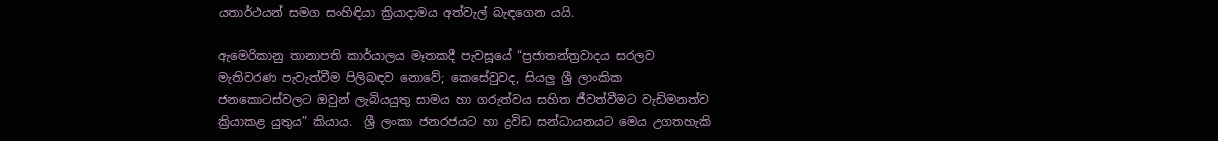යතාර්ථයන් සමග සංහිඳියා ක්‍රියාදාමය අත්වැල් බැඳගෙන යයි.

ඇමෙරිකානු තානාපති කාර්යාලය මෑතකදී පැවසූයේ “ප්‍රජාතන්ත්‍රවාදය සරලව මැතිවරණ පැවැත්වීම පිලිබඳව නොවේ; කෙසේවුවද, සියලු ශ්‍රී ලාංකික ජනකොටස්වලට ඔවුන් ලැබියයුතු සාමය හා ගරුත්වය සහිත ජීවත්වීමට වැඩිමනත්ව ක්‍රියාකළ යුතුය” කියාය.  ශ්‍රී ලංකා ජනරජයට හා ද්‍රවිඩ සන්ධායනයට මෙය උගතහැකි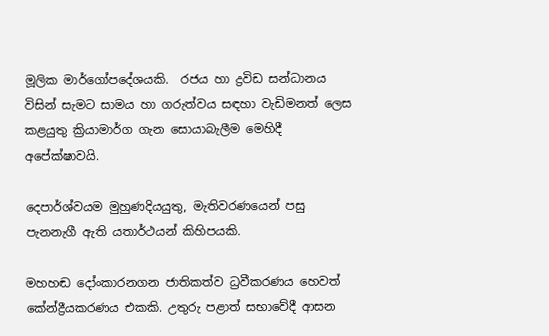මූලික මාර්ගෝපදේශයකි.  රජය හා ද්‍රවිඩ සන්ධානය විසින් සැමට සාමය හා ගරුත්වය සඳහා වැඩිමනත් ලෙස කළයුතු ක්‍රියාමාර්ග ගැන සොයාබැලීම මෙහිදී අපේක්ෂාවයි.

දෙපාර්ශ්වයම මුහුණදියයුතු, මැතිවරණයෙන් පසු පැනනැගී ඇති යතාර්ථයන් කිහිපයකි.

මහහඬ දෝංකාරනගන ජාතිකත්ව ධ්‍රවීකරණය හෙවත් කේන්ද්‍රීයකරණය එකකි. උතුරු පළාත් සභාවේදී ආසන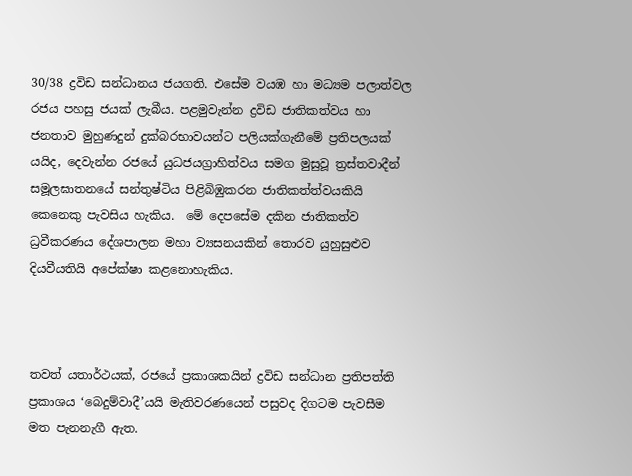30/38 ද්‍රවිඩ සන්ධානය ජයගති. එසේම වයඹ හා මධ්‍යම පලාත්වල රජය පහසු ජයක් ලැබීය. පළමුවැන්න ද්‍රවිඩ ජාතිකත්වය හා ජනතාව මුහුණදුන් දුක්බරභාවයන්ට පලියක්ගැනීමේ ප්‍රතිපලයක් යයිද, දෙවැන්න රජයේ යුධජයග්‍රාහිත්වය සමග මුසුවූ ත්‍රස්තවාදීන් සමූලඝාතනයේ සන්තුෂ්ටිය පිළිබිඹුකරන ජාතිකත්ත්වයකියි කෙනෙකු පැවසිය හැකිය.  මේ දෙපසේම දකින ජාතිකත්ව ධ්‍රවීකරණය දේශපාලන මහා ව්‍යසනයකින් තොරව යුහුසුළුව දියවීයතියි අපේක්ෂා කළනොහැකිය.



තවත් යතාර්ථයක්, රජයේ ප්‍රකාශකයින් ද්‍රවිඩ සන්ධාන ප්‍රතිපත්ති ප්‍රකාශය ‘බෙදුම්වාදී’යයි මැතිවරණයෙන් පසුවද දිගටම පැවසීම මත පැනනැගී ඇත.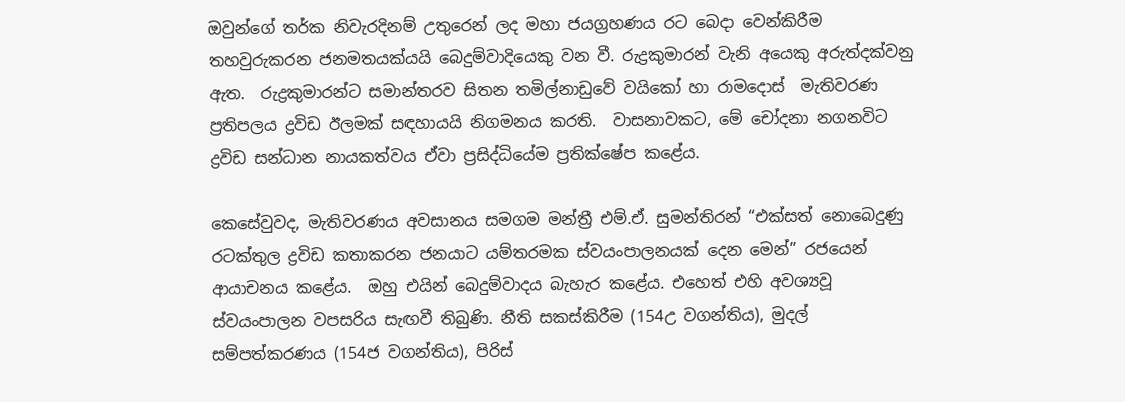ඔවුන්ගේ තර්ක නිවැරදිනම් උතුරෙන් ලද මහා ජයග්‍රහණය රට බෙදා වෙන්කිරීම තහවුරුකරන ජනමතයක්යයි බෙදුම්වාදියෙකු වන වී. රුද්‍රකුමාරන් වැනි අයෙකු අරුත්දක්වනු ඇත.  රුද්‍රකුමාරන්ට සමාන්තරව සිතන තමිල්නාඩුවේ වයිකෝ හා රාමදොස්  මැතිවරණ ප්‍රතිපලය ද්‍රවිඩ ඊලමක් සඳහායයි නිගමනය කරති.  වාසනාවකට, මේ චෝදනා නගනවිට ද්‍රවිඩ සන්ධාන නායකත්වය ඒවා ප්‍රසිද්ධියේම ප්‍රතික්ෂේප කළේය.

කෙසේවුවද, මැතිවරණය අවසානය සමගම මන්ත්‍රී එම්.ඒ. සුමන්තිරන් “එක්සත් නොබෙදුණු රටක්තුල ද්‍රවිඩ කතාකරන ජනයාට යම්තරමක ස්වයංපාලනයක් දෙන මෙන්” රජයෙන් ආයාචනය කළේය.  ඔහු එයින් බෙදුම්වාදය බැහැර කළේය. එහෙත් එහි අවශ්‍යවූ ස්වයංපාලන වපසරිය සැඟවී තිබුණි. නීති සකස්කිරීම (154උ වගන්තිය), මුදල් සම්පත්කරණය (154ජ වගන්තිය), පිරිස්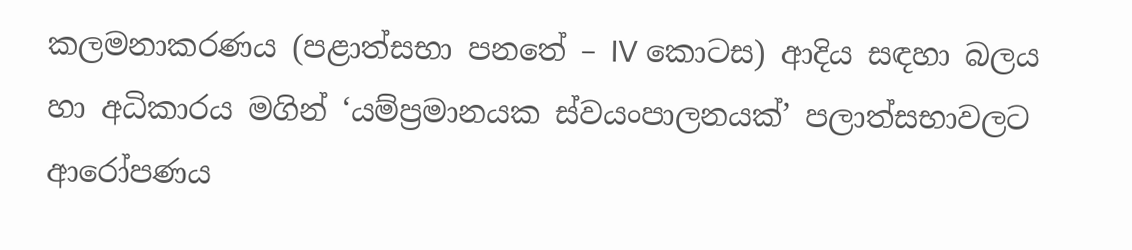කලමනාකරණය (පළාත්සභා පනතේ – IV කොටස) ආදිය සඳහා බලය හා අධිකාරය මගින් ‘යම්ප්‍රමානයක ස්වයංපාලනයක්’ පලාත්සභාවලට ආරෝපණය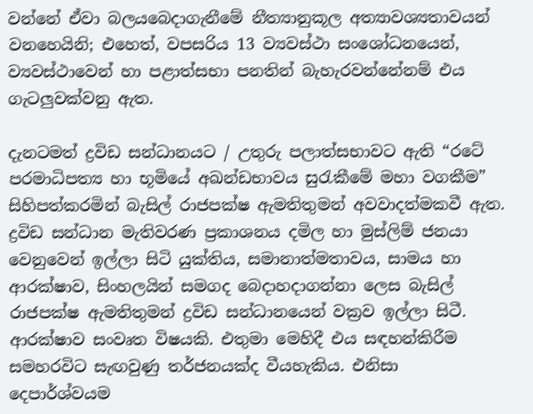වන්නේ ඒවා බලයබෙදාගැනීමේ නීත්‍යානුකූල අත්‍යාවශ්‍යතාවයන් වනහෙයිනි; එහෙත්, වපසරිය 13 ව්‍යවස්ථා සංශෝධනයෙන්, ව්‍යවස්ථාවෙන් හා පළාත්සභා පනතින් බැහැරවන්නේනම් එය ගැටලුවක්වනු ඇත.

දැනටමත් ද්‍රවිඩ සන්ධානයට / උතුරු පලාත්සභාවට ඇති “රටේ පරමාධිපත්‍ය හා භූමියේ අඛන්ඩභාවය සුරැකීමේ මහා වගකීම” සිහිපත්කරමින් බැසිල් රාජපක්ෂ ඇමතිතුමන් අවවාදත්මකවී ඇත. ද්‍රවිඩ සන්ධාන මැතිවරණ ප්‍රකාශනය දමිල හා මුස්ලිම් ජනයා වෙනුවෙන් ඉල්ලා සිටි යුක්තිය, සමානාත්මතාවය, සාමය හා ආරක්ෂාව, සිංහලයින් සමගද බෙදාහදාගන්නා ලෙස බැසිල් රාජපක්ෂ ඇමතිතුමන් ද්‍රවිඩ සන්ධානයෙන් වක්‍රව ඉල්ලා සිටී. ආරක්ෂාව සංවෘත විෂයකි. එතුමා මෙහිදී එය සඳහන්කිරීම සමහරවිට සැඟවුණු තර්ජනයක්ද වීයහැකිය. එනිසා දෙපාර්ශ්වයම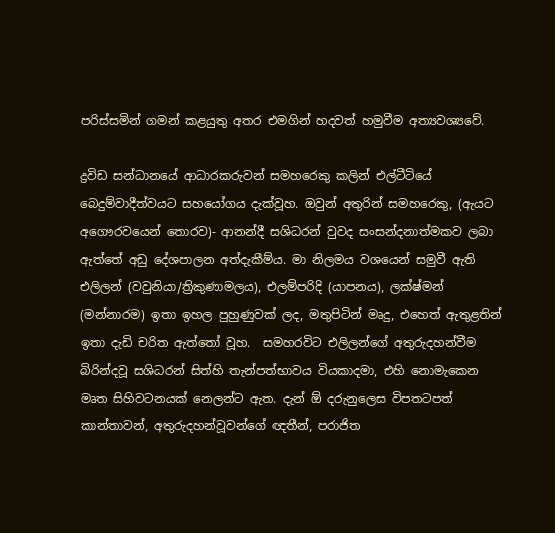පරිස්සමින් ගමන් කළයුතු අතර එමගින් හදවත් හමුවීම අත්‍යවශ්‍යවේ.

ද්‍රවිඩ සන්ධානයේ ආධාරකරුවන් සමහරෙකු කලින් එල්ටීටියේ බෙදුම්වාදීත්වයට සහයෝගය දැක්වූහ. ඔවුන් අතුරින් සමහරෙකු, (ඇයට අගෞරවයෙන් තොරව)- ආනන්දී සශිධරන් වුවද සංසන්දනාත්මකව ලබා ඇත්තේ අඩු දේශපාලන අත්දැකීම්ය. මා නිලමය වශයෙන් සමුවී ඇති එලිලන් (වවුනියා/ත්‍රිකුණාමලය), එලම්පරිදි (යාපනය), ලක්ෂ්මන් (මන්නාරම) ඉතා ඉහල පුහුණුවක් ලද, මතුපිටින් මෘදු, එහෙත් ඇතුළතින් ඉතා දැඩි චරිත ඇත්තෝ වූහ.  සමහරවිට එලිලන්ගේ අතුරුදහන්වීම බිරින්දවූ සශිධරන් සිත්හි තැන්පත්භාවය වියකාදමා, එහි නොමැකෙන මෘත සිහිවටනයක් නෙලන්ට ඇත. දැන් ඕ දරුනුලෙස විපතටපත් කාන්තාවන්, අතුරුදහන්වූවන්ගේ ඥතීන්, පරාජිත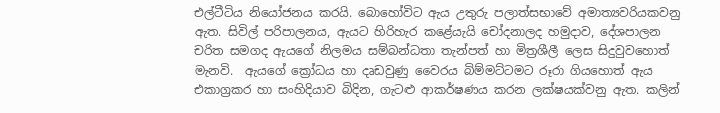එල්ටීටිය නියෝජනය කරයි. බොහෝවිට ඇය උතුරු පලාත්සභාවේ අමාත්‍යවරියකවනු ඇත. සිවිල් පරිපාලනය, ඇයට හිරිහැර කළේයැයි චෝදනාලද හමුදාව, දේශපාලන චරිත සමගද ඇයගේ නිලමය සම්බන්ධතා තැන්පත් හා මිත්‍රශීලී ලෙස සිදුවුවහොත් මැනවි.  ඇයගේ ක්‍රෝධය හා දෘඩවුණු වෛරය බිම්මට්ටමට රූරා ගියහොත් ඇය එකාග්‍රකර හා සංහිදියාව බිදින, ගැටළු ආකර්ෂණය කරන ලක්ෂයක්වනු ඇත. කලින්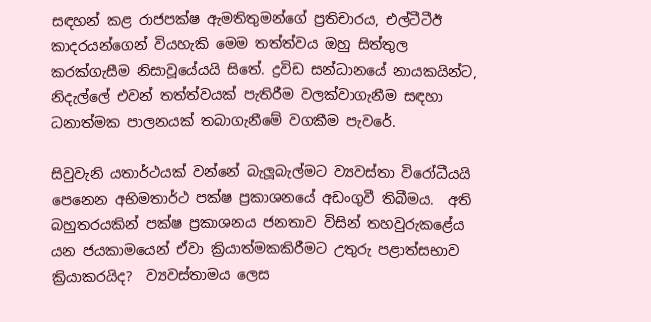සඳහන් කළ රාජපක්ෂ ඇමතිතුමන්ගේ ප්‍රතිචාරය, එල්ටීටීඊ කාදරයන්ගෙන් වියහැකි මෙම තත්ත්වය ඔහු සිත්තුල කරක්ගැසීම නිසාවූයේයයි සිතේ. ද්‍රවිඩ සන්ධානයේ නායකයින්ට, නිදැල්ලේ එවන් තත්ත්වයක් පැතිරීම වලක්වාගැනීම සඳහා ධනාත්මක පාලනයක් තබාගැනීමේ වගකීම පැවරේ.

සිවුවැනි යතාර්ථයක් වන්නේ බැලූබැල්මට ව්‍යවස්තා විරෝධීයයි පෙනෙන අභිමතාර්ථ පක්ෂ ප්‍රකාශනයේ අඩංගුවී තිබීමය.  අති බහුතරයකින් පක්ෂ ප්‍රකාශනය ජනතාව විසින් තහවුරුකළේය යන ජයකාමයෙන් ඒවා ක්‍රියාත්මකකිරීමට උතුරු පළාත්සභාව ක්‍රියාකරයිද?  ව්‍යවස්තාමය ලෙස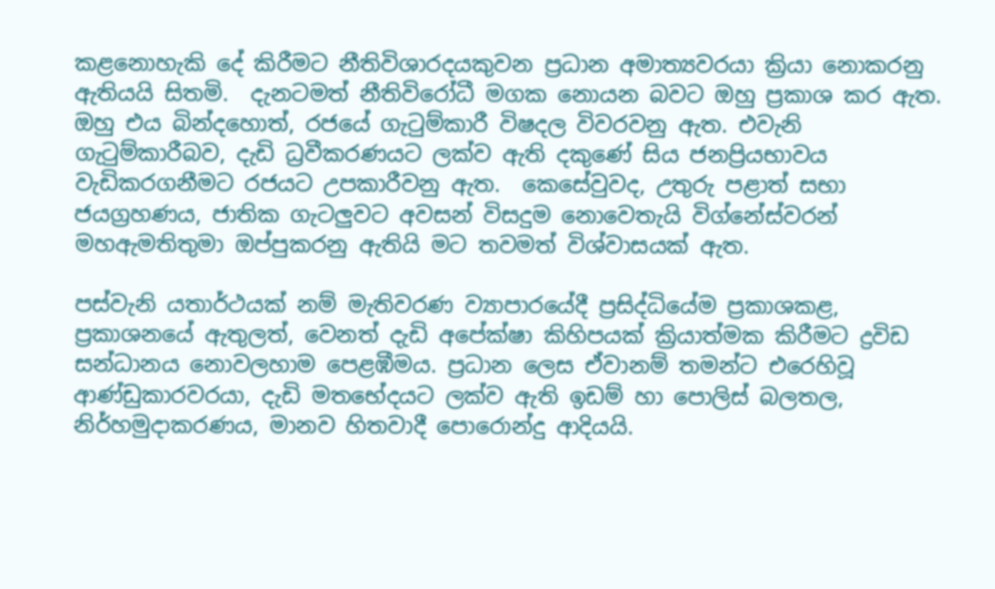කළනොහැකි දේ කිරීමට නීතිවිශාරදයකුවන ප්‍රධාන අමාත්‍යවරයා ක්‍රියා නොකරනු ඇතියයි සිතමි.  දැනටමත් නීතිවිරෝධී මගක නොයන බවට ඔහු ප්‍රකාශ කර ඇත. ඔහු එය බින්දහොත්, රජයේ ගැටුම්කාරී විෂදල විවරවනු ඇත. එවැනි ගැටුම්කාරීබව, දැඩි ධ්‍රවීකරණයට ලක්ව ඇති දකුණේ සිය ජනප්‍රියභාවය වැඩිකරගනීමට රජයට උපකාරීවනු ඇත.  කෙසේවුවද, උතුරු පළාත් සභා ජයග්‍රහණය, ජාතික ගැටලුවට අවසන් විසදුම නොවෙතැයි විග්නේස්වරන් මහඇමතිතුමා ඔප්පුකරනු ඇතියි මට තවමත් විශ්වාසයක් ඇත.

පස්වැනි යතාර්ථයක් නම් මැතිවරණ ව්‍යාපාරයේදී ප්‍රසිද්ධියේම ප්‍රකාශකළ, ප්‍රකාශනයේ ඇතුලත්, වෙනත් දැඩි අපේක්ෂා කිහිපයක් ක්‍රියාත්මක කිරීමට ද්‍රවිඩ සන්ධානය නොවලහාම පෙළඹීමය. ප්‍රධාන ලෙස ඒවානම් තමන්ට එරෙහිවූ  ආණ්ඩුකාරවරයා, දැඩි මතභේදයට ලක්ව ඇති ඉඩම් හා පොලිස් බලතල, නිර්හමුදාකරණය, මානව හිතවාදී පොරොන්දු ආදියයි.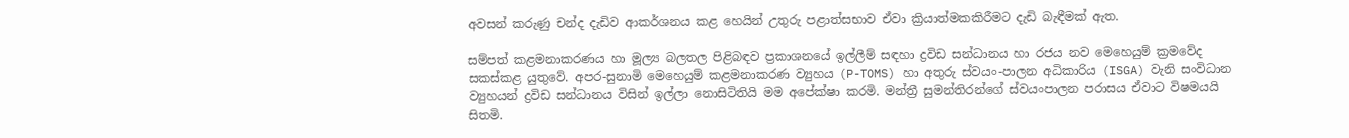අවසන් කරුණු චන්ද දැඩිව ආකර්ශනය කළ හෙයින් උතුරු පළාත්සභාව ඒවා ක්‍රියාත්මකකිරීමට දැඩි බැඳීමක් ඇත.

සම්පත් කළමනාකරණය හා මූල්‍ය බලතල පිළිබඳව ප්‍රකාශනයේ ඉල්ලීම් සඳහා ද්‍රවිඩ සන්ධානය හා රජය නව මෙහෙයුම් ක්‍රමවේද සකස්කළ යුතුවේ. අපර-සුනාමි මෙහෙයුම් කළමනාකරණ ව්‍යුහය (P-TOMS) හා අතුරු ස්වයං-පාලන අධිකාරිය (ISGA) වැනි සංවිධාන ව්‍යුහයන් ද්‍රවිඩ සන්ධානය විසින් ඉල්ලා නොසිටිතියි මම අපේක්ෂා කරමි. මන්ත්‍රී සුමන්තිරන්ගේ ස්වයංපාලන පරාසය ඒවාට විෂමයයි සිතමි.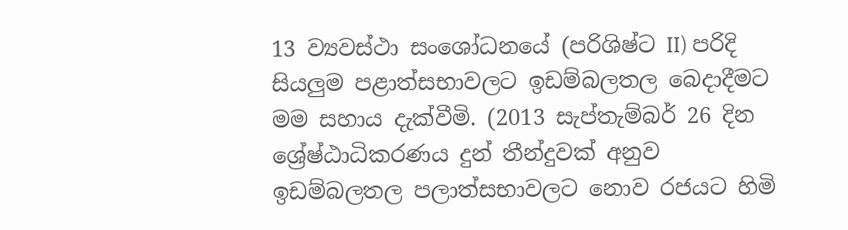13 ව්‍යවස්ථා සංශෝධනයේ (පරිශිෂ්ට II) පරිදි සියලුම පළාත්සභාවලට ඉඩම්බලතල බෙදාදීමට මම සහාය දැක්වීමි. (2013 සැප්තැම්බර් 26 දින ශ්‍රේෂ්ඨාධිකරණය දුන් තීන්දුවක් අනුව ඉඩම්බලතල පලාත්සභාවලට නොව රජයට හිමි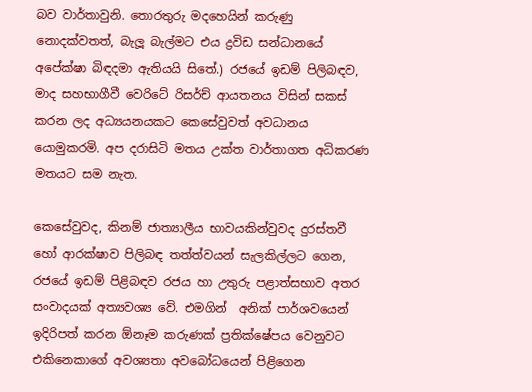බව වාර්තාවුනි. තොරතුරු මදහෙයින් කරුණු නොදක්වතත්, බැලූ බැල්මට එය ද්‍රවිඩ සන්ධානයේ අපේක්ෂා බිඳදමා ඇතියයි සිතේ.) රජයේ ඉඩම් පිලිබඳව, මාද සහභාගීවී වෙරිටේ රිසර්ච් ආයතනය විසින් සකස් කරන ලද අධ්‍යයනයකට කෙසේවුවත් අවධානය යොමුකරමි. අප දරාසිටි මතය උක්ත වාර්තාගත අධිකරණ මතයට සම නැත.

කෙසේවුවද, කිනම් ජාත්‍යාලීය භාවයකින්වුවද දුරස්තවී හෝ ආරක්ෂාව පිලිබඳ තත්ත්වයන් සැලකිල්ලට ගෙන, රජයේ ඉඩම් පිළිබඳව රජය හා උතුරු පළාත්සභාව අතර සංවාදයක් අත්‍යවශ්‍ය වේ. එමගින්  අනික් පාර්ශවයෙන් ඉදිරිපත් කරන ඕනෑම කරුණක් ප්‍රතික්ෂේපය වෙනුවට එකිනෙකාගේ අවශ්‍යතා අවබෝධයෙන් පිළිගෙන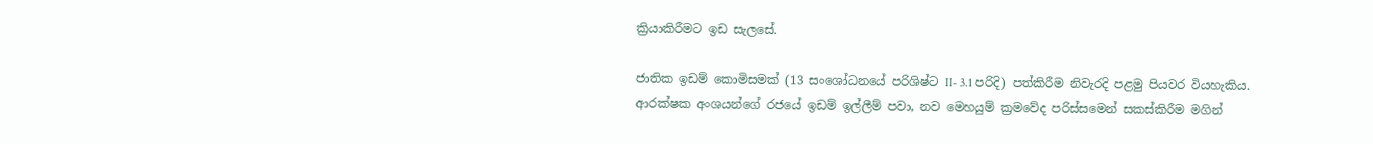ක්‍රියාකිරීමට ඉඩ සැලසේ.

ජාතික ඉඩම් කොමිසමක් (13 සංශෝධනයේ පරිශිෂ්ට II- 3.1 පරිදි) පත්කිරීම නිවැරදි පළමු පියවර වියහැකිය.  ආරක්ෂක අංශයන්ගේ රජයේ ඉඩම් ඉල්ලීම් පවා, නව මෙහයුම් ක්‍රමවේද පරිස්සමෙන් සකස්කිරීම මගින්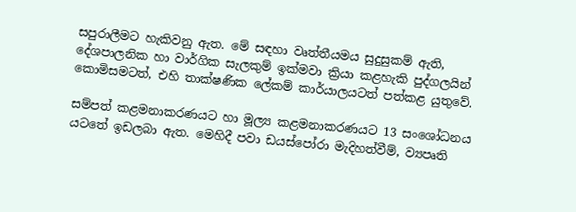සපුරාලීමට හැකිවනු ඇත. මේ සඳහා වෘත්තීයමය සුදුසුකම් ඇති, දේශපාලනික හා වාර්ගික සැලකුම් ඉක්මවා ක්‍රියා කළහැකි පුද්ගලයින් කොමිසමටත්, එහි තාක්ෂණික ලේකම් කාර්යාලයටත් පත්කළ යුතුවේ.

සම්පත් කළමනාකරණයට හා මූල්‍ය කළමනාකරණයට 13 සංශෝධනය යටතේ ඉඩලබා ඇත. මෙහිදී පවා ඩයස්පෝරා මැදිහත්වීම්, ව්‍යපෘති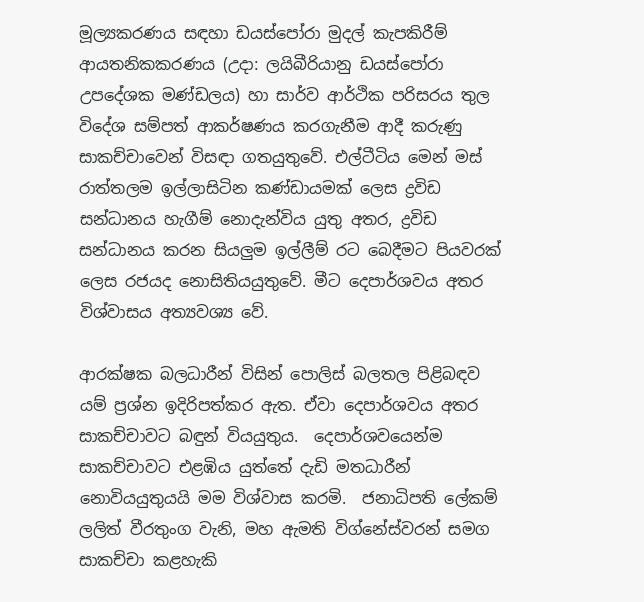මූල්‍යකරණය සඳහා ඩයස්පෝරා මුදල් කැපකිරීම් ආයතනිකකරණය (උදා: ලයිබීරියානු ඩයස්පෝරා උපදේශක මණ්ඩලය) හා සාර්ව ආර්ථික පරිසරය තුල විදේශ සම්පත් ආකර්ෂණය කරගැනීම ආදී කරුණු සාකච්චාවෙන් විසඳා ගතයුතුවේ. එල්ටීටිය මෙන් මස් රාත්තලම ඉල්ලාසිටින කණ්ඩායමක් ලෙස ද්‍රවිඩ සන්ධානය හැගීම් නොදැන්විය යුතු අතර, ද්‍රවිඩ සන්ධානය කරන සියලුම ඉල්ලීම් රට බෙදීමට පියවරක් ලෙස රජයද නොසිතියයුතුවේ. මීට දෙපාර්ශවය අතර විශ්වාසය අත්‍යවශ්‍ය වේ.

ආරක්ෂක බලධාරීන් විසින් පොලිස් බලතල පිළිබඳව යම් ප්‍රශ්න ඉදිරිපත්කර ඇත. ඒවා දෙපාර්ශවය අතර සාකච්චාවට බඳුන් වියයුතුය.  දෙපාර්ශවයෙන්ම සාකච්චාවට එළඹිය යුත්තේ දැඩි මතධාරීන් නොවියයුතුයයි මම විශ්වාස කරමි.  ජනාධිපති ලේකම් ලලිත් වීරතුංග වැනි, මහ ඇමති විග්නේස්වරන් සමග සාකච්චා කළහැකි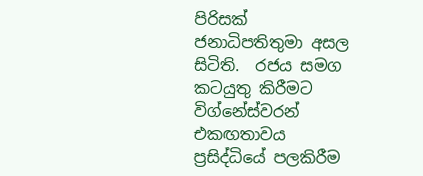පිරිසක් ජනාධිපතිතුමා අසල සිටිති.  රජය සමග කටයුතු කිරීමට විග්නේස්වරන් එකඟතාවය ප්‍රසිද්ධියේ පලකිරීම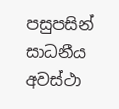පසුපසින් සාධනීය අවස්ථා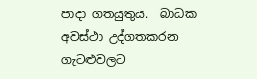පාදා ගතයුතුය.  බාධක අවස්ථා උද්ගතකරන ගැටළුවලට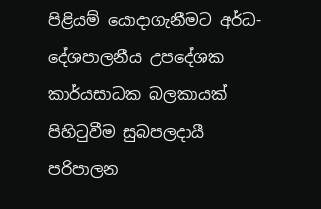පිළියම් යොදාගැනීමට අර්ධ-දේශපාලනීය උපදේශක කාර්යසාධක බලකායක් පිහිටුවීම සුබපලදායී පරිපාලන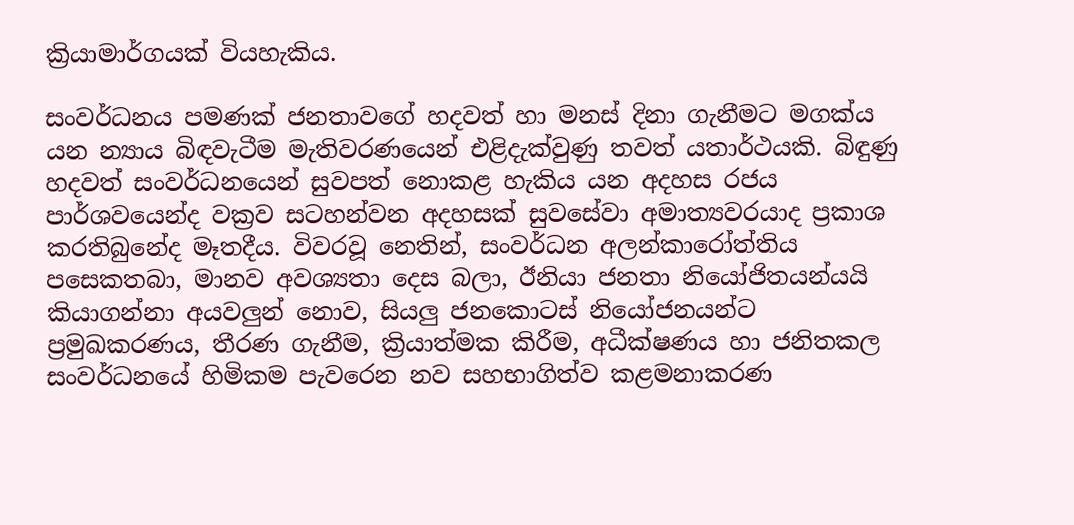ක්‍රියාමාර්ගයක් වියහැකිය.

සංවර්ධනය පමණක් ජනතාවගේ හදවත් හා මනස් දිනා ගැනීමට මගක්ය යන න්‍යාය බිඳවැටීම මැතිවරණයෙන් එළිදැක්වුණු තවත් යතාර්ථයකි. බිඳුණු හදවත් සංවර්ධනයෙන් සුවපත් නොකළ හැකිය යන අදහස රජය පාර්ශවයෙන්ද වක්‍රව සටහන්වන අදහසක් සුවසේවා අමාත්‍යවරයාද ප්‍රකාශ කරතිබුනේද මෑතදීය. විවරවූ නෙතින්, සංවර්ධන අලන්කාරෝත්තිය පසෙකතබා, මානව අවශ්‍යතා දෙස බලා, ඊනියා ජනතා නියෝජිතයන්යයි කියාගන්නා අයවලුන් නොව, සියලු ජනකොටස් නියෝජනයන්ට ප්‍රමුඛකරණය, තීරණ ගැනීම, ක්‍රියාත්මක කිරීම, අධීක්ෂණය හා ජනිතකල සංවර්ධනයේ හිමිකම පැවරෙන නව සහභාගිත්ව කළමනාකරණ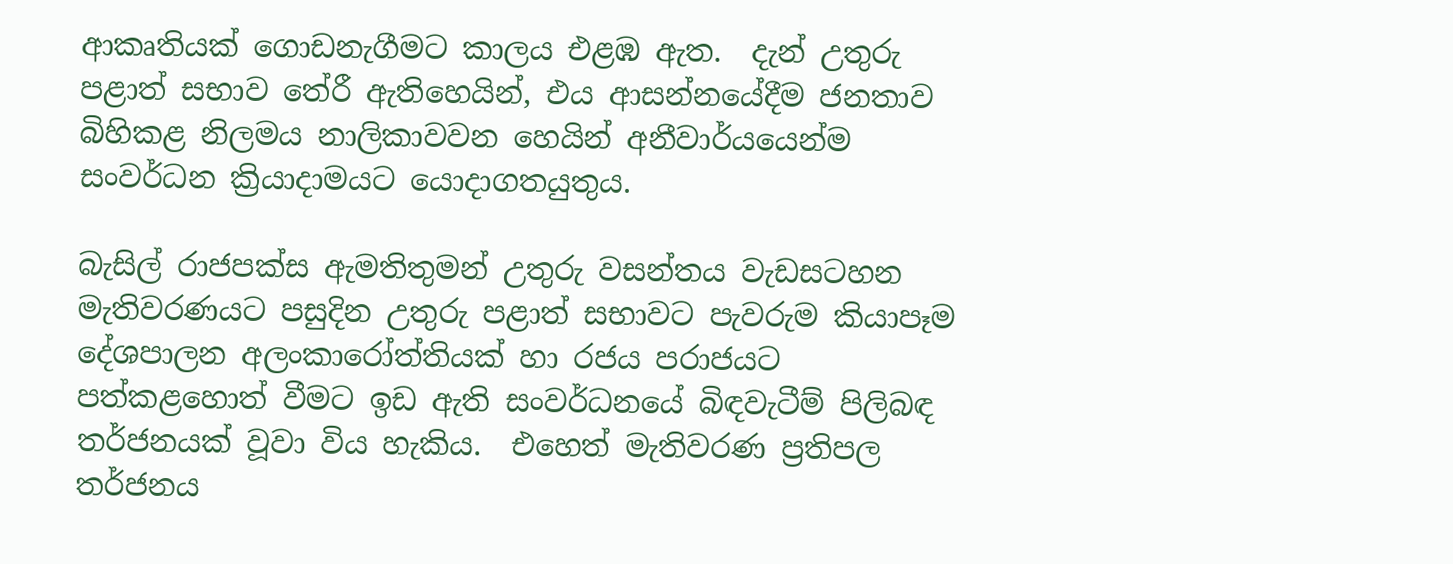ආකෘතියක් ගොඩනැගීමට කාලය එළඹ ඇත.  දැන් උතුරු පළාත් සභාව තේරී ඇතිහෙයින්, එය ආසන්නයේදීම ජනතාව බිහිකළ නිලමය නාලිකාවවන හෙයින් අනීවාර්යයෙන්ම සංවර්ධන ක්‍රියාදාමයට යොදාගතයුතුය.

බැසිල් රාජපක්ස ඇමතිතුමන් උතුරු වසන්තය වැඩසටහන මැතිවරණයට පසුදින උතුරු පළාත් සභාවට පැවරුම කියාපෑම දේශපාලන අලංකාරෝත්තියක් හා රජය පරාජයට පත්කළහොත් වීමට ඉඩ ඇති සංවර්ධනයේ බිඳවැටීම් පිලිබඳ තර්ජනයක් වූවා විය හැකිය.  එහෙත් මැතිවරණ ප්‍රතිපල තර්ජනය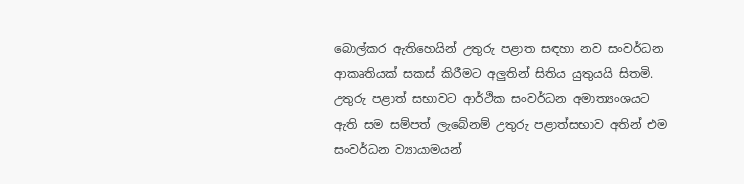බොල්කර ඇතිහෙයින් උතුරු පළාත සඳහා නව සංවර්ධන ආකෘතියක් සකස් කිරීමට අලුතින් සිතිය යුතුයයි සිතමි. උතුරු පළාත් සභාවට ආර්ථික සංවර්ධන අමාත්‍යංශයට ඇති සම සම්පත් ලැබේනම් උතුරු පළාත්සභාව අතින් එම සංවර්ධන ව්‍යායාමයන්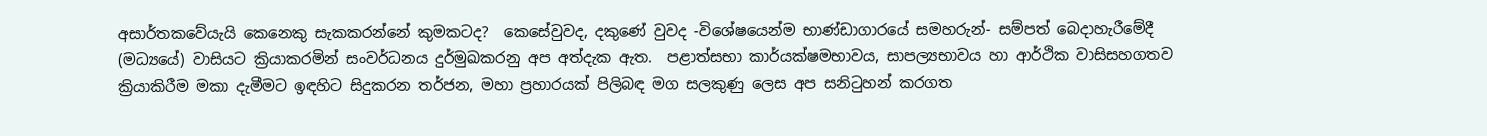අසාර්තකවේයැයි කෙනෙකු සැකකරන්නේ කුමකටද?  කෙසේවුවද, දකුණේ වුවද -විශේෂයෙන්ම භාණ්ඩාගාරයේ සමහරුන්- සම්පත් බෙදාහැරීමේදී (මධ්‍යයේ) වාසියට ක්‍රියාකරමින් සංවර්ධනය දුර්මුඛකරනු අප අත්දැක ඇත.  පළාත්සභා කාර්යක්ෂමභාවය, සාපල්‍යභාවය හා ආර්ථික වාසිසහගතව ක්‍රියාකිරීම මකා දැමීමට ඉඳහිට සිදුකරන තර්ජන, මහා ප්‍රහාරයක් පිලිබඳ මග සලකුණු ලෙස අප සනිටුහන් කරගත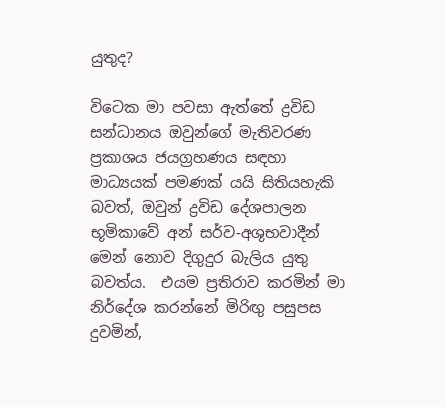යුතුද?

විටෙක මා පවසා ඇත්තේ ද්‍රවිඩ සන්ධානය ඔවුන්ගේ මැතිවරණ ප්‍රකාශය ජයග්‍රහණය සඳහා මාධ්‍යයක් පමණක් යයි සිතියහැකි බවත්, ඔවුන් ද්‍රවිඩ දේශපාලන භූමිකාවේ අන් සර්ව-අශුභවාදීන් මෙන් නොව දිගුදුර බැලිය යුතු බවත්ය.  එයම ප්‍රතිරාව කරමින් මා නිර්දේශ කරන්නේ මිරිඟු පසුපස දුවමින්,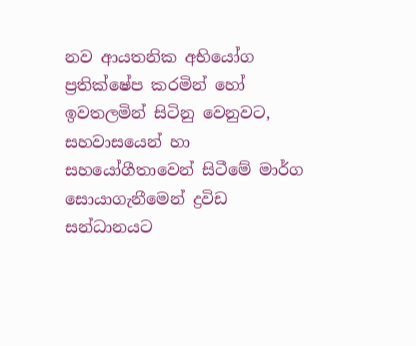නව ආයතනික අභියෝග ප්‍රතික්ෂේප කරමින් හෝ ඉවතලමින් සිටිනු වෙනුවට, සහවාසයෙන් හා සහයෝගීතාවෙන් සිටීමේ මාර්ග සොයාගැනීමෙන් ද්‍රවිඩ සන්ධානයට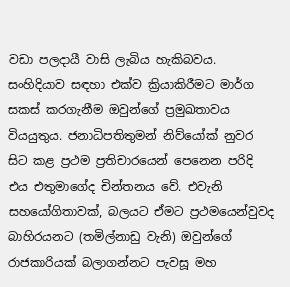වඩා පලදායී වාසි ලැබිය හැකිබවය. සංහිදියාව සඳහා එක්ව ක්‍රියාකිරීමට මාර්ග සකස් කරගැනීම ඔවුන්ගේ ප්‍රමුඛතාවය වියයුතුය. ජනාධිපතිතුමන් නිව්යෝක් නුවර සිට කළ ප්‍රථම ප්‍රතිචාරයෙන් පෙනෙන පරිදි එය එතුමාගේද චින්තනය වේ. එවැනි සහයෝගිතාවක්, බලයට ඒමට ප්‍රථමයෙන්වුවද බාහිරයනට (තමිල්නාඩු වැනි) ඔවුන්ගේ රාජකාරියක් බලාගන්නට පැවසූ මහ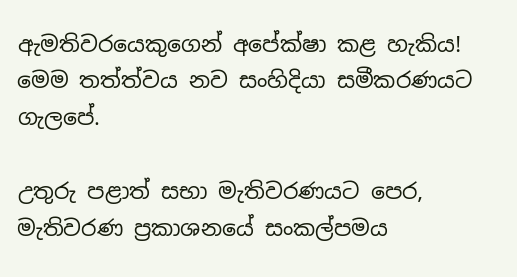ඇමතිවරයෙකුගෙන් අපේක්ෂා කළ හැකිය! මෙම තත්ත්වය නව සංහිදියා සමීකරණයට ගැලපේ.

උතුරු පළාත් සභා මැතිවරණයට පෙර, මැතිවරණ ප්‍රකාශනයේ සංකල්පමය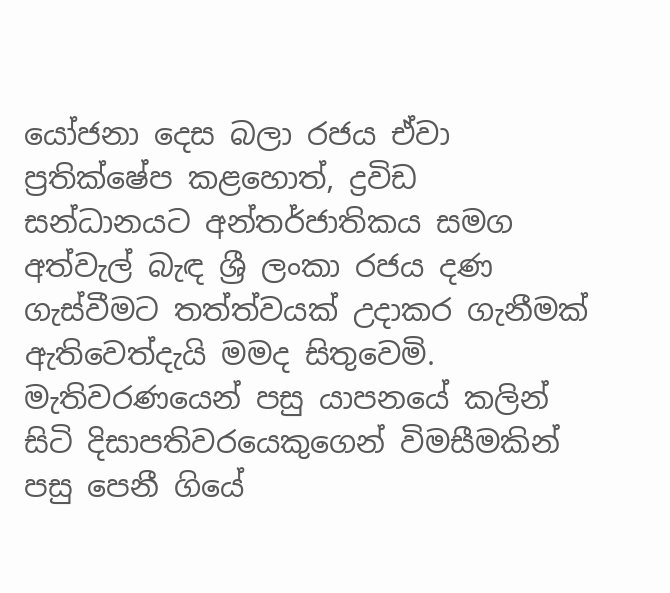යෝජනා දෙස බලා රජය ඒවා ප්‍රතික්ෂේප කළහොත්, ද්‍රවිඩ සන්ධානයට අන්තර්ජාතිකය සමග අත්වැල් බැඳ ශ්‍රී ලංකා රජය දණ ගැස්වීමට තත්ත්වයක් උදාකර ගැනීමක් ඇතිවෙත්දැයි මමද සිතුවෙමි.  මැතිවරණයෙන් පසු යාපනයේ කලින් සිටි දිසාපතිවරයෙකුගෙන් විමසීමකින් පසු පෙනී ගියේ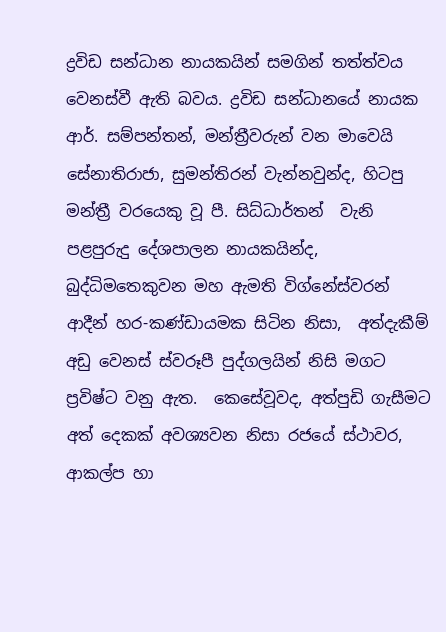ද්‍රවිඩ සන්ධාන නායකයින් සමගින් තත්ත්වය වෙනස්වී ඇති බවය. ද්‍රවිඩ සන්ධානයේ නායක ආර්. සම්පන්තන්, මන්ත්‍රීවරුන් වන මාවෙයි සේනාතිරාජා, සුමන්තිරන් වැන්නවුන්ද, හිටපු මන්ත්‍රී වරයෙකු වූ පී. සිධ්ධාර්තන්  වැනි පළපුරුදු දේශපාලන නායකයින්ද, බුද්ධිමතෙකුවන මහ ඇමති විග්නේස්වරන් ආදීන් හර-කණ්ඩායමක සිටින නිසා,  අත්දැකීම් අඩු වෙනස් ස්වරූපී පුද්ගලයින් නිසි මගට ප්‍රවිෂ්ට වනු ඇත.  කෙසේවූවද, අත්පුඩි ගැසීමට අත් දෙකක් අවශ්‍යවන නිසා රජයේ ස්ථාවර, ආකල්ප හා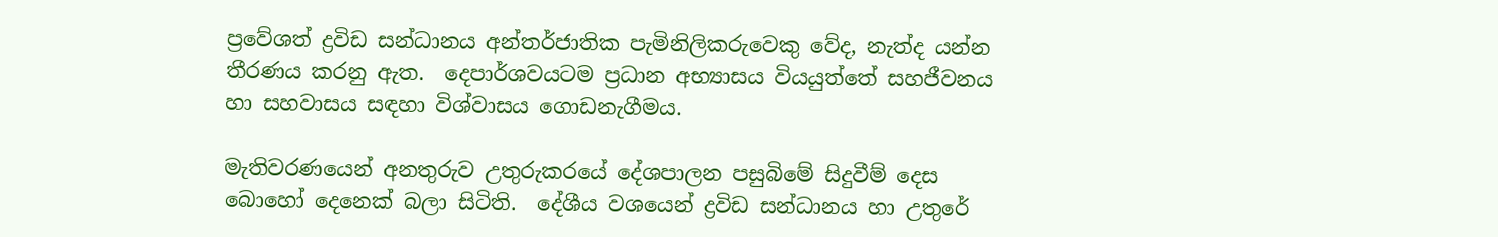ප්‍රවේශත් ද්‍රවිඩ සන්ධානය අන්තර්ජාතික පැමිනිලිකරුවෙකු වේද, නැත්ද යන්න තීරණය කරනු ඇත.  දෙපාර්ශවයටම ප්‍රධාන අභ්‍යාසය වියයුත්තේ සහජීවනය හා සහවාසය සඳහා විශ්වාසය ගොඩනැගීමය.

මැතිවරණයෙන් අනතුරුව උතුරුකරයේ දේශපාලන පසුබිමේ සිදුවීම් දෙස බොහෝ දෙනෙක් බලා සිටිති.  දේශීය වශයෙන් ද්‍රවිඩ සන්ධානය හා උතුරේ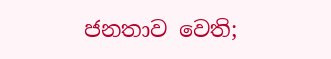ජනතාව වෙති;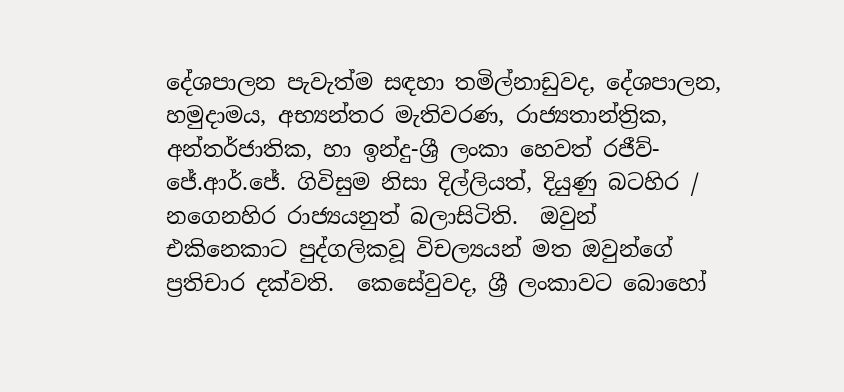දේශපාලන පැවැත්ම සඳහා තමිල්නාඩුවද, දේශපාලන, හමුදාමය, අභ්‍යන්තර මැතිවරණ, රාජ්‍යතාන්ත්‍රික, අන්තර්ජාතික, හා ඉන්දු-ශ්‍රී ලංකා හෙවත් රජීව්- ජේ.ආර්.ජේ. ගිවිසුම නිසා දිල්ලියත්, දියුණු බටහිර / නගෙනහිර රාජ්‍යයනුත් බලාසිටිති.  ඔවුන් එකිනෙකාට පුද්ගලිකවූ විචල්‍යයන් මත ඔවුන්ගේ ප්‍රතිචාර දක්වති.  කෙසේවුවද, ශ්‍රී ලංකාවට බොහෝ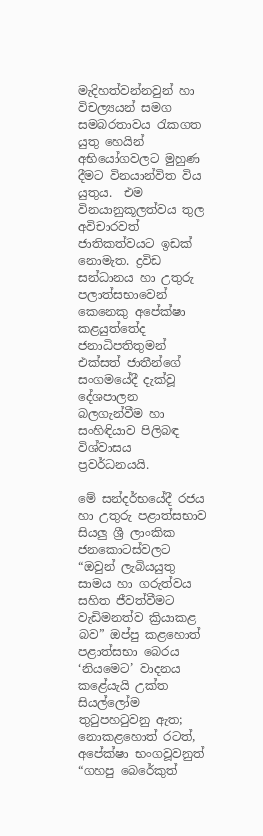මැදිහත්වන්නවුන් හා විචල්‍යයන් සමග සමබරතාවය රැකගත යුතු හෙයින් අභියෝගවලට මුහුණ දීමට විනයාන්විත විය යුතුය.  එම විනයානුකූලත්වය තුල අවිචාරවත් ජාතිකත්වයට ඉඩක් නොමැත. ද්‍රවිඩ සන්ධානය හා උතුරු පලාත්සභාවෙන් කෙනෙකු අපේක්ෂා කළයුත්තේද ජනාධිපතිතුමන් එක්සත් ජාතීන්ගේ සංගමයේදී දැක්වූ දේශපාලන බලගැන්වීම හා සංහිඳියාව පිලිබඳ විශ්වාසය ප්‍රවර්ධනයයි.

මේ සන්දර්භයේදී රජය හා උතුරු පළාත්සභාව සියලු ශ්‍රී ලාංකික ජනකොටස්වලට “ඔවුන් ලැබියයුතු සාමය හා ගරුත්වය සහිත ජීවත්වීමට වැඩිමනත්ව ක්‍රියාකළ බව” ඔප්පු කළහොත් පළාත්සභා බෙරය ‘නියමෙට’ වාදනය කළේයැයි උක්ත සියල්ලෝම තුටුපහටුවනු ඇත; නොකළහොත් රටත්, අපේක්ෂා භංගවූවනුත් “ගහපු බෙරේකුත්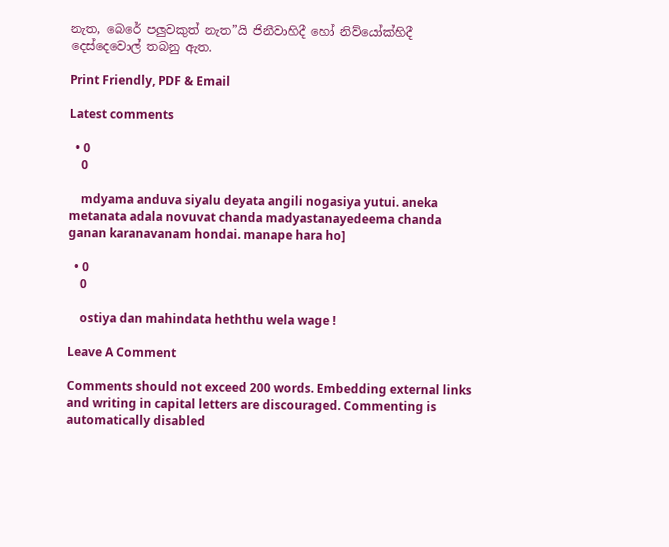නැත, බෙරේ පලුවකුත් නැත”යි ජිනීවාහිදී හෝ නිව්යෝක්හිදී දෙස්දෙවොල් තබනු ඇත.

Print Friendly, PDF & Email

Latest comments

  • 0
    0

    mdyama anduva siyalu deyata angili nogasiya yutui. aneka metanata adala novuvat chanda madyastanayedeema chanda ganan karanavanam hondai. manape hara ho]

  • 0
    0

    ostiya dan mahindata heththu wela wage !

Leave A Comment

Comments should not exceed 200 words. Embedding external links and writing in capital letters are discouraged. Commenting is automatically disabled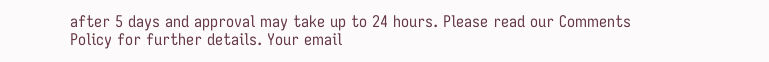after 5 days and approval may take up to 24 hours. Please read our Comments Policy for further details. Your email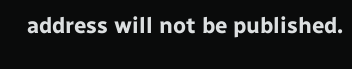address will not be published.